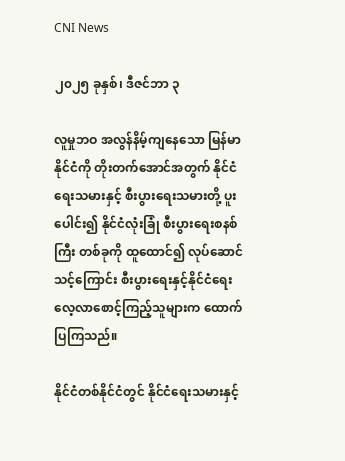CNI News

၂၀၂၅ ခုနှစ်၊ ဒီဇင်ဘာ ၃

လူမှုဘဝ အလွန်နိမ့်ကျနေသော မြန်မာနိုင်ငံကို တိုးတက်အောင်အတွက် နိုင်ငံရေးသမားနှင့် စီးပွားရေးသမားတို့ ပူးပေါင်း၍ နိုင်ငံလုံးခြုံ စီးပွားရေးစနစ်ကြီး တစ်ခုကို ထူထောင်၍ လုပ်ဆောင်သင့်ကြောင်း စီးပွားရေးနှင့်နိုင်ငံရေး လေ့လာစောင့်ကြည့်သူများက ထောက်ပြကြသည်။

နိုင်ငံတစ်နိုင်ငံတွင် နိုင်ငံရေးသမားနှင့်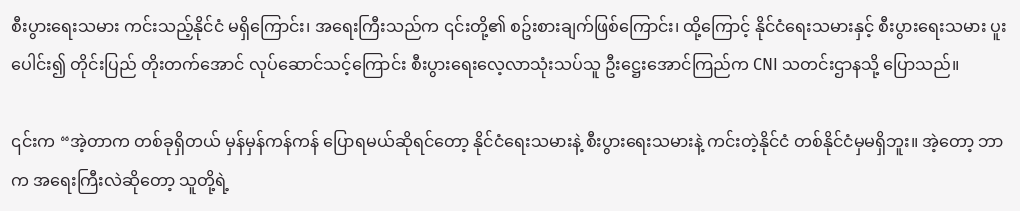စီးပွားရေးသမား ကင်းသည့်နိုင်ငံ မရှိကြောင်း၊ အ‌ရေးကြီးသည်က ၎င်းတို့၏ စဥ်းစားချက်ဖြစ်ကြောင်း၊ ထို့ကြောင့် နိုင်ငံရေးသမားနှင့် စီးပွားရေးသမား ပူးပေါင်း၍ တိုင်းပြည် တိုးတက်အောင် လုပ်ဆောင်သင့်ကြောင်း စီးပွားရေးလေ့လာသုံးသပ်သူ ဦး‌ဋ္ဌေးအောင်ကြည်က CNI သတင်းဌာနသို့ ပြောသည်။

၎င်းက “အဲ့တာက တစ်ခုရှိတယ် မှန်မှန်ကန်ကန် ပြောရမယ်ဆိုရင်တော့ နိုင်ငံရေးသမားနဲ့ စီးပွားရေးသမားနဲ့ ကင်းတဲ့နိုင်ငံ‌ တစ်နိုင်ငံမှမရှိဘူး။ အဲ့တော့ ဘာက အရေးကြီးလဲဆိုတော့ သူတို့ရဲ့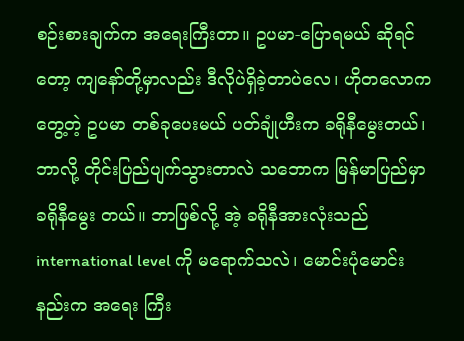စဉ်းစားချက်က အရေးကြီးတာ။ ဥပမာ-ပြောရမယ် ဆိုရင်တော့ ကျနော်တို့မှာလည်း ဒီလိုပဲရှိခဲ့တာပဲလေ၊ ဟိုတလောကတွေ့တဲ့ ဥပမာ တစ်ခုပေးမယ် ပတ်ချုံဟီးက ခရိုနီမွေးတယ်၊ ဘာလို့ တိုင်းပြည်ပျက်သွားတာလဲ သဘောက မြန်မာပြည်မှာ ခရိုနီမွေး တယ်။ ဘာဖြစ်လို့ အဲ့ ခရိုနီအားလုံးသည် international level ကို မရောက်သလဲ၊ မောင်းပုံမောင်းနည်းက အရေး ကြီး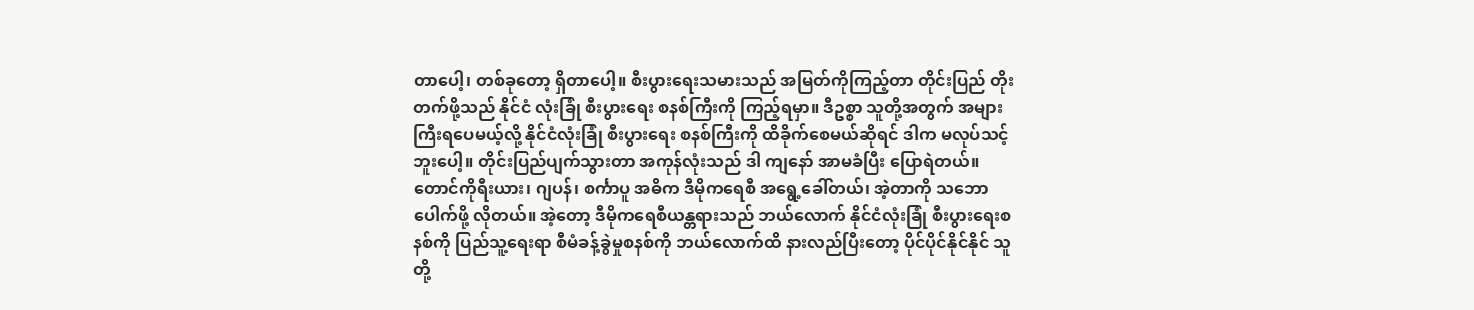တာပေါ့၊ တစ်ခုတော့ ရှိတာပေါ့။ စီးပွားရေးသမားသည် အမြတ်ကိုကြည့်တာ တိုင်းပြည် တိုးတက်ဖို့သည် နိုင်ငံ လုံးခြုံ စီးပွားရေး စနစ်ကြီးကို ကြည့်ရမှာ။ ဒီဥစ္စာ သူတို့အတွက် အများကြီးရပေမယ့်လို့ နိုင်ငံလုံးခြုံ စီးပွားရေး စနစ်ကြီးကို ထိခိုက်စေမယ်ဆိုရင် ဒါက မလုပ်သင့်ဘူးပေါ့။ တိုင်းပြည်ပျက်သွားတာ အကုန်လုံးသည် ဒါ ကျနော် အာမခံပြီး ပြောရဲတယ်။ တောင်ကိုရီးယား၊ ဂျပန်၊ စင်္ကာပူ အဓိက ဒီမိုကရေစီ အရွေ့ခေါ်တယ်၊ အဲ့တာကို သဘော ပေါက်ဖို့ လိုတယ်။ အဲ့တော့ ဒီမိုကရေစီယန္တရားသည် ဘယ်လောက် နိုင်ငံလုံးခြုံ စီးပွားရေးစနစ်ကို ပြည်သူ့ရေးရာ စီမံခန့်ခွဲမှုစနစ်ကို ဘယ်လောက်ထိ နားလည်ပြီးတော့ ပိုင်ပိုင်နိုင်နိုင် သူတို့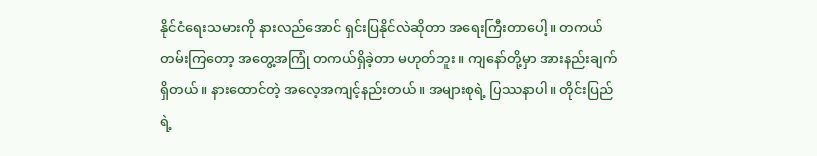နိုင်ငံရေးသမားကို နားလည်အောင် ရှင်းပြနိုင်လဲဆို‌တာ အရေးကြီးတာပေါ့။ တကယ်တမ်းကြတော့ အတွေ့အကြုံ တကယ်ရှိခဲ့တာ မဟုတ်ဘူး။ ကျနော်တို့မှာ အားနည်းချက်ရှိတယ်။ နားထောင်တဲ့ အလေ့အကျင့်နည်းတယ်။ အများစုရဲ့ ပြဿနာပါ။ တိုင်းပြည်ရဲ့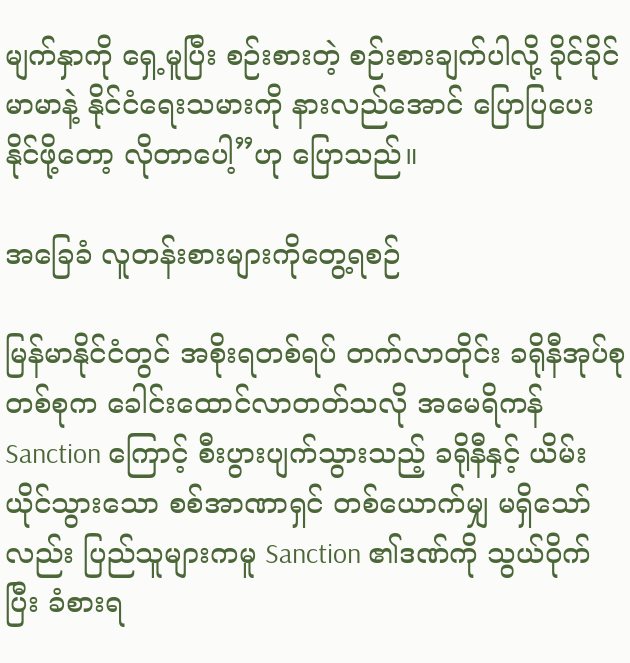မျက်နှာကို ရှေ့မူပြီး စဉ်းစားတဲ့ စဉ်းစားချက်ပါလို့ ခိုင်ခိုင်မာမာနဲ့ နိုင်ငံရေးသမားကို နားလည်အောင် ပြောပြပေးနိုင်ဖို့တော့ လိုတာပေါ့”ဟု ပြောသည်။

အခြေခံ လူတန်းစားများကိုတွေ့ရစဉ်

မြန်မာနိုင်ငံတွင် အစိုးရတစ်ရပ် တက်လာတိုင်း ခရိုနီအုပ်စုတစ်စုက ခေါင်းထောင်လာတတ်သလို အမေရိကန် Sanction ကြောင့် စီးပွားပျက်သွားသည့် ခရိုနီနှင့် ယိမ်းယိုင်သွားသော စစ်အာဏာရှင် တစ်ယောက်မျှ မရှိသော် လည်း ပြည်သူများကမူ Sanction ၏ဒဏ်ကို သွယ်ဝိုက်ပြီး ခံစားရ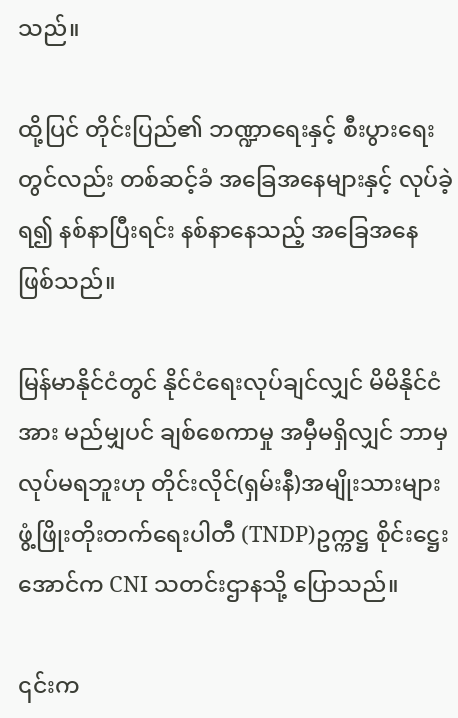သည်။

ထို့ပြင် တိုင်းပြည်၏ ဘဏ္ဍာရေးနှင့် စီးပွားရေးတွင်လည်း တစ်ဆင့်ခံ အခြေအနေများနှင့် လုပ်ခဲ့ရ၍ နစ်နာပြီးရင်း နစ်နာနေသည့် အခြေအနေ ဖြစ်သည်။

မြန်မာနိုင်ငံတွင် နိုင်ငံရေးလုပ်ချင်လျှင် မိမိနိုင်ငံအား မည်မျှပင် ချစ်စေကာမှု အမှီမရှိလျှင် ဘာမှလုပ်မရဘူးဟု တိုင်းလိုင်(ရှမ်းနီ)အမျိုးသားများ ဖွံ့ဖြိုးတိုးတက်ရေးပါတီ (TNDP)ဥက္ကဋ္ဌ စိုင်းဋ္ဌေးအောင်က CNI သတင်းဌာနသို့ ပြောသည်။

၎င်းက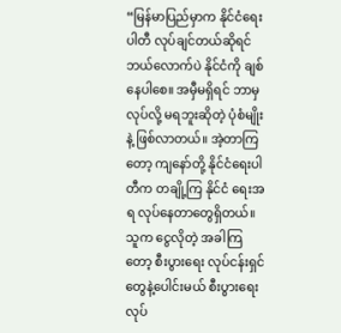“မြန်မာပြည်မှာက နိုင်ငံရေးပါတီ လုပ်ချင်တယ်ဆိုရင် ဘယ်လောက်ပဲ နိုင်ငံကို ချစ်နေပါစေ။ အမှီမရှိရင် ဘာမှလုပ်လို့ မရဘူးဆိုတဲ့ ပုံစံမျိုးနဲ့ ဖြစ်လာတယ်။ အဲ့တာကြတော့ ကျနော်တို့ နိုင်ငံရေးပါတီက တချို့ကြ နိုင်ငံ ရေးအရ လုပ်နေတာတွေရှိတယ်။ သူက ငွေလိုတဲ့ အခါကြတော့ စီးပွားရေး လုပ်ငန်းရှင်တွေနဲ့ပေါင်းမယ် စီးပွားရေး လုပ်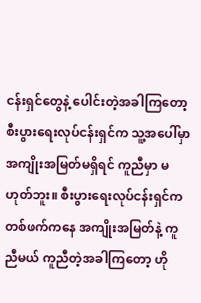ငန်းရှင်တွေနဲ့ ပေါင်းတဲ့အခါကြတော့ စီးပွားရေးလုပ်ငန်းရှင်က သူ့အပေါ်မှာ အကျိုးအမြတ်မရှိရင် ကူညီမှာ မဟုတ်ဘူး။ စီးပွားရေးလုပ်ငန်းရှင်က တစ်ဖက်ကနေ အကျိုးအမြတ်နဲ့ ကူညီမယ် ကူညီတဲ့အခါကြတော့ ဟို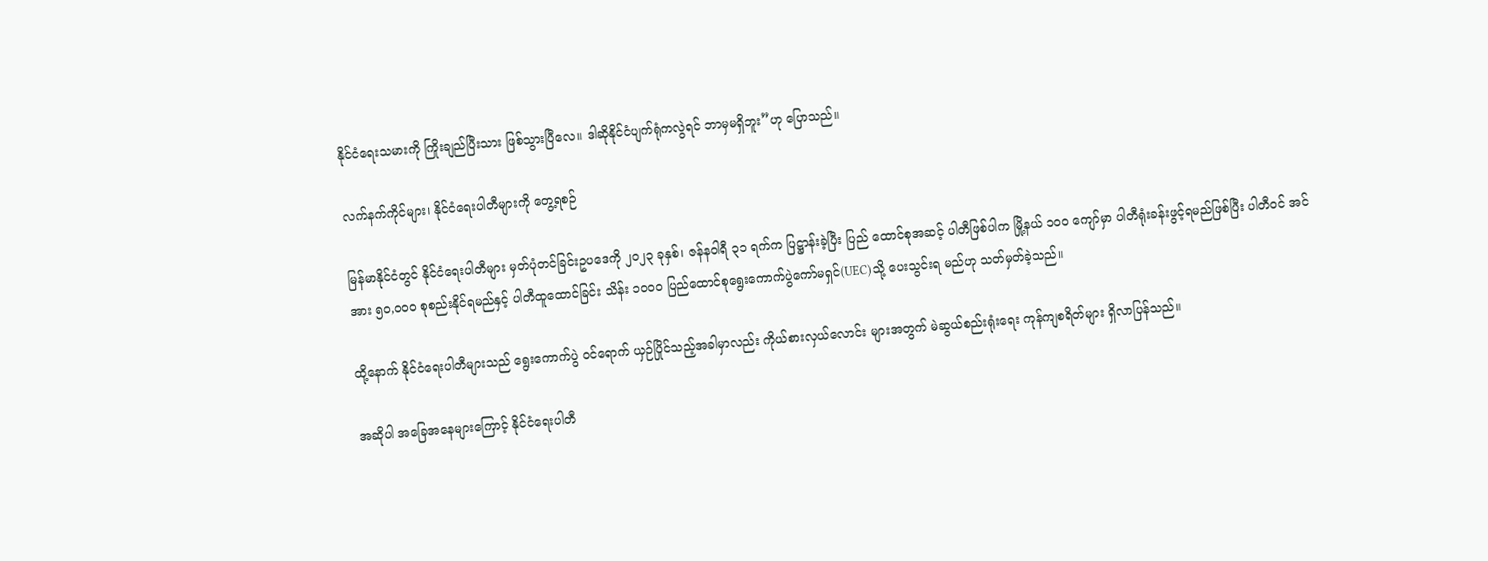နိုင်ငံရေးသမားကို ကြိုးချည်ပြီးသား ဖြစ်သွားပြီလေ။ ဒါဆိုနိုင်ငံပျက်ရုံကလွဲရင် ဘာမှမရှိဘူး”ဟု ပြောသည်။

လက်နက်ကိုင်များ၊ နိုင်ငံရေးပါတီများကို တွေ့ရစဉ်

မြန်မာနိုင်ငံတွင် နိုင်ငံရေးပါတီများ မှတ်ပုံတင်ခြင်းဥပဒေကို ၂၀၂၃ ခုနှစ်၊ ဇန်နဝါရီ ၃၁ ရက်က ပြဋ္ဌာန်းခဲ့ပြီး ပြည် ထောင်စုအဆင့် ပါတီဖြစ်ပါက မြို့နယ် ၁၀၀ ကျော်မှာ ပါတီရုံးခန်းဖွင့်ရမည်ဖြစ်ပြီး ပါတီဝင် အင်အား ၅၀,၀၀၀ စုစည်းနိုင်ရမည်နှင့် ပါတီထူထောင်ခြင်း သိန်း ၁၀၀၀ ပြည်ထောင်စုရွေးကောက်ပွဲကော်မရှင်(UEC)သို့ ပေးသွင်းရ မည်ဟု သတ်မှတ်ခဲ့သည်။

ထို့နောက် နိုင်ငံရေးပါတီများသည် ရွေးကောက်ပွဲ ဝင်ရောက် ယှဉ်ပြိုင်သည့်အခါမှာလည်း ကိုယ်စားလှယ်လောင်း များအတွက် မဲဆွယ်စည်းရုံးရေး ကုန်ကျစရိတ်များ ရှိလာပြန်သည်။

အဆိုပါ အခြေအနေများကြောင့် နိုင်ငံရေးပါတီ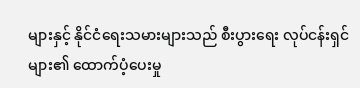များနှင့် နိုင်ငံရေးသမားများသည် စီးပွားရေး လုပ်ငန်းရှင်များ၏ ထောက်ပံ့ပေးမှု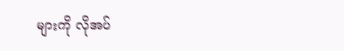များကို လိုအပ်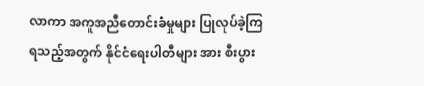လာကာ အကူအညီတောင်းခံမှုများ ပြုလုပ်ခဲ့ကြရသည့်အတွက် နိုင်ငံရေးပါတီများ အား စီးပွား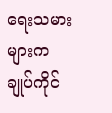ရေးသမားများက ချုပ်ကိုင်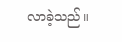လာခဲ့သည်။